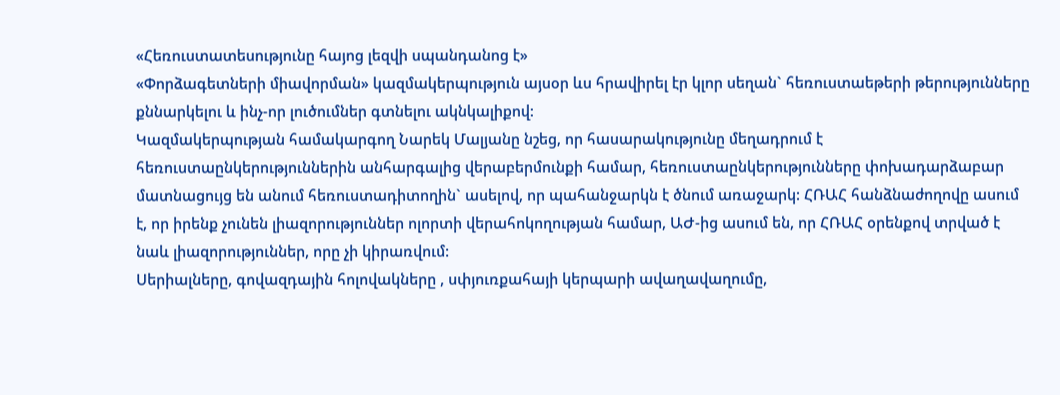«Հեռուստատեսությունը հայոց լեզվի սպանդանոց է»
«Փորձագետների միավորման» կազմակերպություն այսօր ևս հրավիրել էր կլոր սեղան` հեռուստաեթերի թերությունները քննարկելու և ինչ-որ լուծումներ գտնելու ակնկալիքով:
Կազմակերպության համակարգող Նարեկ Մալյանը նշեց, որ հասարակությունը մեղադրում է հեռուստաընկերություններին անհարգալից վերաբերմունքի համար, հեռուստաընկերությունները փոխադարձաբար մատնացույց են անում հեռուստադիտողին` ասելով, որ պահանջարկն է ծնում առաջարկ: ՀՌԱՀ հանձնաժողովը ասում է, որ իրենք չունեն լիազորություններ ոլորտի վերահոկողության համար, ԱԺ-ից ասում են, որ ՀՌԱՀ օրենքով տրված է նաև լիազորություններ, որը չի կիրառվում:
Սերիալները, գովազդային հոլովակները , սփյուռքահայի կերպարի ավաղավաղումը,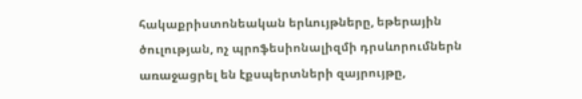հակաքրիստոնեական երևույթները, եթերային ծուլության, ոչ պրոֆեսիոնալիզմի դրսևորումներն առաջացրել են էքսպերտների զայրույթը,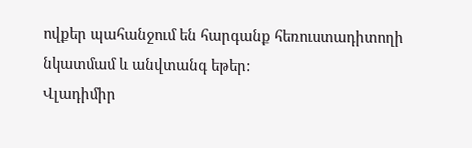ովքեր պահանջում են հարգանք հեռուստադիտողի նկատմամ և անվտանգ եթեր:
Վլադիմիր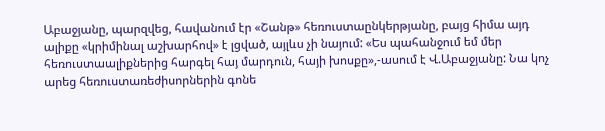Աբաջյանը, պարզվեց, հավանում էր «Շանթ» հեռուստաընկերթյանը, բայց հիմա այդ ալիքը «կրիմինալ աշխարհով» է լցված, այլևս չի նայում: «Ես պահանջում եմ մեր հեռուստաալիքներից հարգել հայ մարդուն, հայի խոսքը»,-ասում է Վ.Աբաջյանը: Նա կոչ արեց հեռուստառեժիսորներին գոնե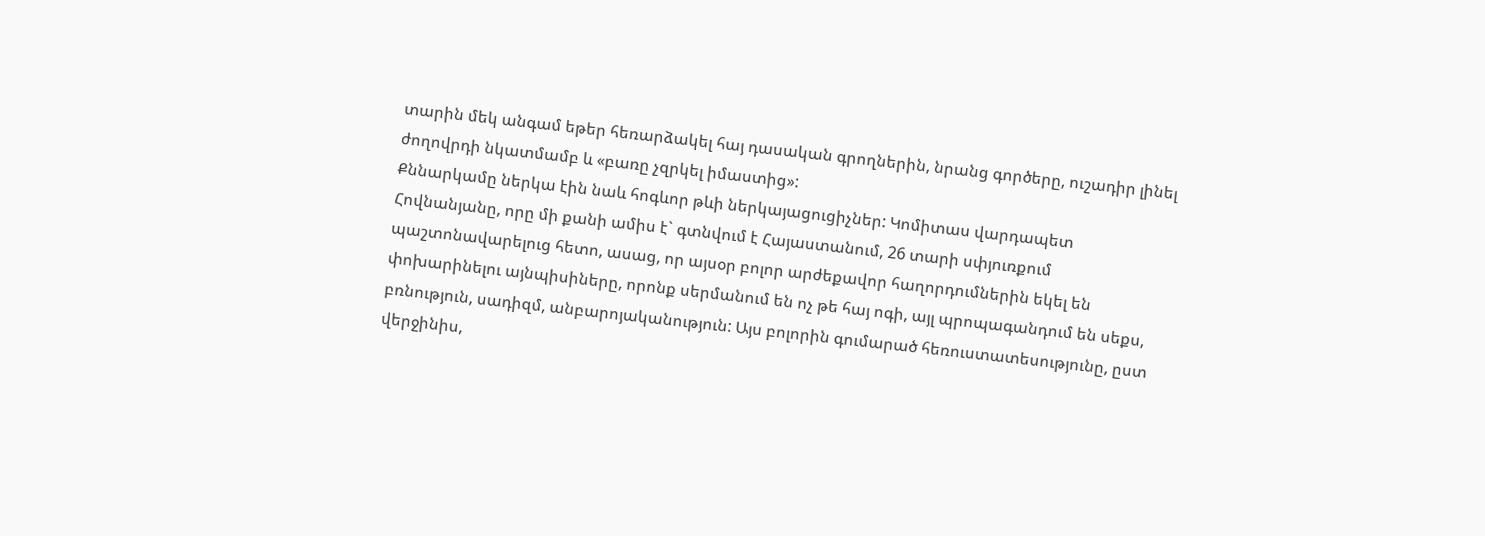տարին մեկ անգամ եթեր հեռարձակել հայ դասական գրողներին, նրանց գործերը, ուշադիր լինել ժողովրդի նկատմամբ և «բառը չզրկել իմաստից»:
Քննարկամը ներկա էին նաև հոգևոր թևի ներկայացուցիչներ: Կոմիտաս վարդապետ Հովնանյանը, որը մի քանի ամիս է` գտնվում է Հայաստանում, 26 տարի սփյուռքում պաշտոնավարելուց հետո, ասաց, որ այսօր բոլոր արժեքավոր հաղորդումներին եկել են փոխարինելու այնպիսիները, որոնք սերմանում են ոչ թե հայ ոգի, այլ պրոպագանդում են սեքս, բռնություն, սադիզմ, անբարոյականություն: Այս բոլորին գումարած հեռուստատեսությունը, ըստ վերջինիս,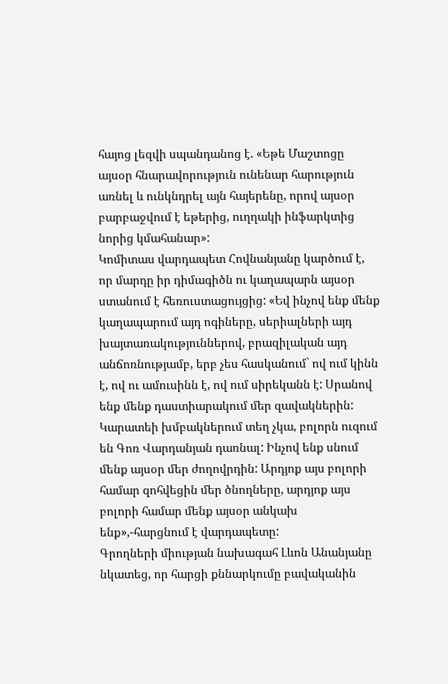հայոց լեզվի սպանդանոց է. «Եթե Մաշտոցը այսօր հնարավորություն ունենար հարություն առնել և ունկնդրել այն հայերենը, որով այսօր բարբաջվում է եթերից, ուղղակի ինֆարկտից նորից կմահանար»:
Կոմիտաս վարդապետ Հովնանյանը կարծում է, որ մարդը իր դիմագիծն ու կաղապարն այսօր ստանում է հեռուստացույցից: «Եվ ինչով ենք մենք կաղապարում այդ ոգիները, սերիալների այդ խայտառակություններով, բրազիլական այդ անճոռնությամբ, երբ չես հասկանում` ով ում կինն է, ով ու ամուսինն է, ով ում սիրեկանն է: Սրանով ենք մենք դաստիարակում մեր զավակներին: Կարատեի խմբակներում տեղ չկա, բոլորն ուզում են Գոռ Վարդանյան դառնալ: Ինչով ենք սնում մենք այսօր մեր ժողովրդին: Արդյոք այս բոլորի համար զոհվեցին մեր ծնողները, արդյոք այս բոլորի համար մենք այսօր անկախ ենք»,-հարցնում է վարդապետը:
Գրողների միության նախագահ Լևոն Անանյանը նկատեց, որ հարցի քննարկումը բավականին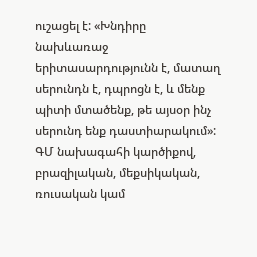ուշացել է: «Խնդիրը նախևառաջ երիտասարդությունն է, մատաղ սերունդն է, դպրոցն է, և մենք պիտի մտածենք, թե այսօր ինչ սերունդ ենք դաստիարակում»: ԳՄ նախագահի կարծիքով, բրազիլական, մեքսիկական, ռուսական կամ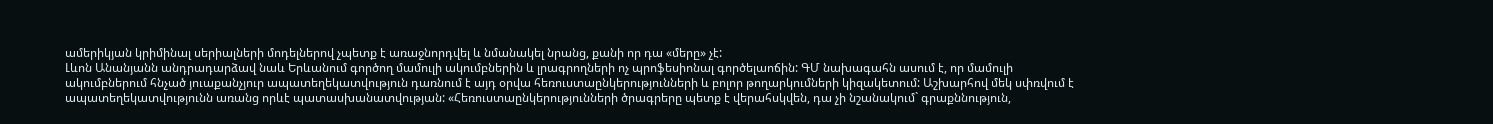ամերիկյան կրիմինալ սերիալների մոդելներով չպետք է առաջնորդվել և նմանակել նրանց, քանի որ դա «մերը» չէ:
Լևոն Անանյանն անդրադարձավ նաև Երևանում գործող մամուլի ակումբներին և լրագրողների ոչ պրոֆեսիոնալ գործելաոճին: ԳՄ նախագահն ասում է, որ մամուլի ակումբներում հնչած յուաքանչյուր ապատեղեկատվություն դառնում է այդ օրվա հեռուստաընկերությունների և բոլոր թողարկումների կիզակետում: Աշխարհով մեկ սփռվում է ապատեղեկատվությունն առանց որևէ պատասխանատվության: «Հեռուստաընկերությունների ծրագրերը պետք է վերահսկվեն, դա չի նշանակում` գրաքննություն,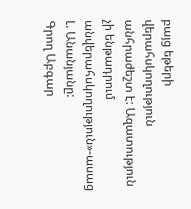բայց եթերի վերահսկողություն անհրաժեշտ է: Ազատություն չի ենթադրում անվերահսկողություն»-ասաց Լ. Անանյանը:
Գրող Աբգար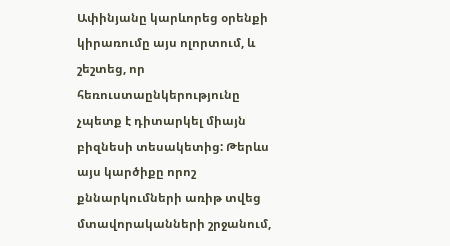Ափինյանը կարևորեց օրենքի կիրառումը այս ոլորտում, և շեշտեց, որ հեռուստաընկերությունը չպետք է դիտարկել միայն բիզնեսի տեսակետից: Թերևս այս կարծիքը որոշ քննարկումների առիթ տվեց մտավորականների շրջանում,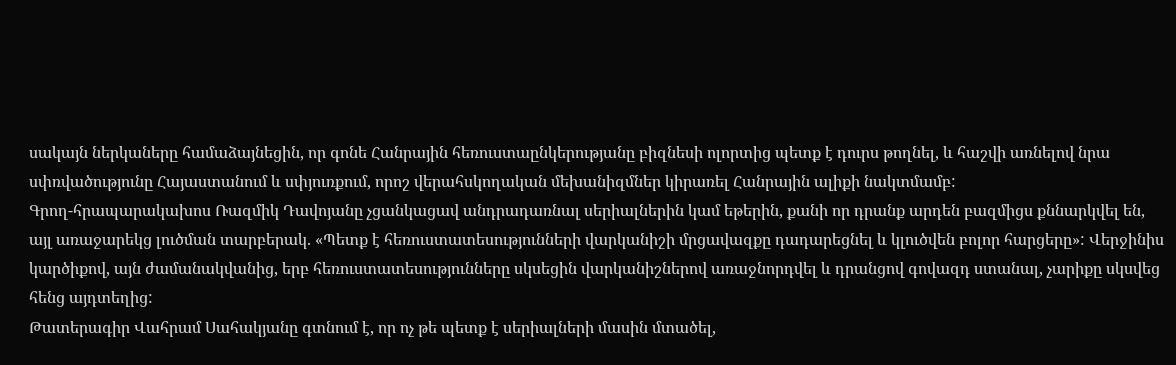սակայն ներկաները համաձայնեցին, որ գոնե Հանրային հեռուստաընկերությանը բիզնեսի ոլորտից պետք է դուրս թողնել, և հաշվի առնելով նրա սփռվածությունը Հայաստանում և սփյուռքում, որոշ վերահսկողական մեխանիզմներ կիրառել Հանրային ալիքի նակտմամբ:
Գրող-հրապարակախոս Ռազմիկ Դավոյանը չցանկացավ անդրադառնալ սերիալներին կամ եթերին, քանի որ դրանք արդեն բազմիցս քննարկվել են, այլ առաջարեկց լուծման տարբերակ. «Պետք է հեռուստատեսությունների վարկանիշի մրցավազքը դադարեցնել և կլուծվեն բոլոր հարցերը»: Վերջինիս կարծիքով, այն ժամանակվանից, երբ հեռուստատեսությունները սկսեցին վարկանիշներով առաջնորդվել և դրանցով գովազդ ստանալ, չարիքը սկսվեց հենց այդտեղից:
Թատերագիր Վահրամ Սահակյանը գտնում է, որ ոչ թե պետք է սերիալների մասին մտածել,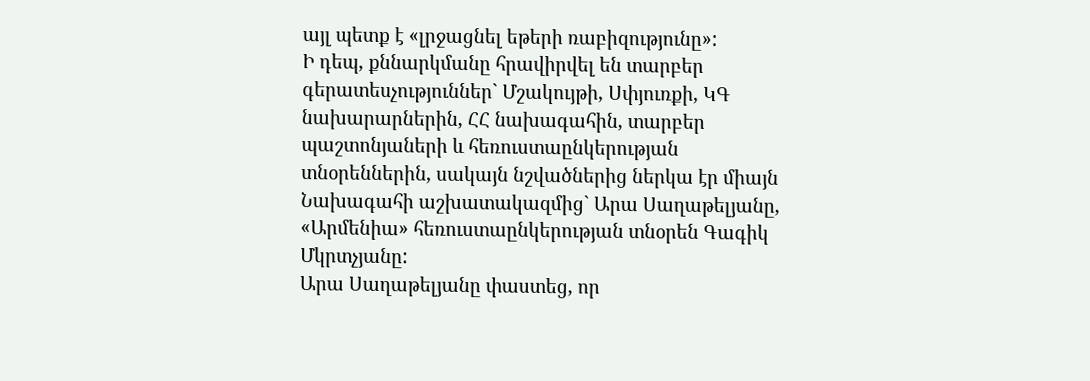այլ պետք է «լրջացնել եթերի ռաբիզությունը»:
Ի դեպ, քննարկմանը հրավիրվել են տարբեր գերատեսչություններ` Մշակույթի, Սփյուռքի, ԿԳ նախարարներին, ՀՀ նախագահին, տարբեր պաշտոնյաների և հեռուստաընկերության տնօրեններին, սակայն նշվածներից ներկա էր միայն Նախագահի աշխատակազմից` Արա Սաղաթելյանը, «Արմենիա» հեռուստաընկերության տնօրեն Գագիկ Մկրտչյանը:
Արա Սաղաթելյանը փաստեց, որ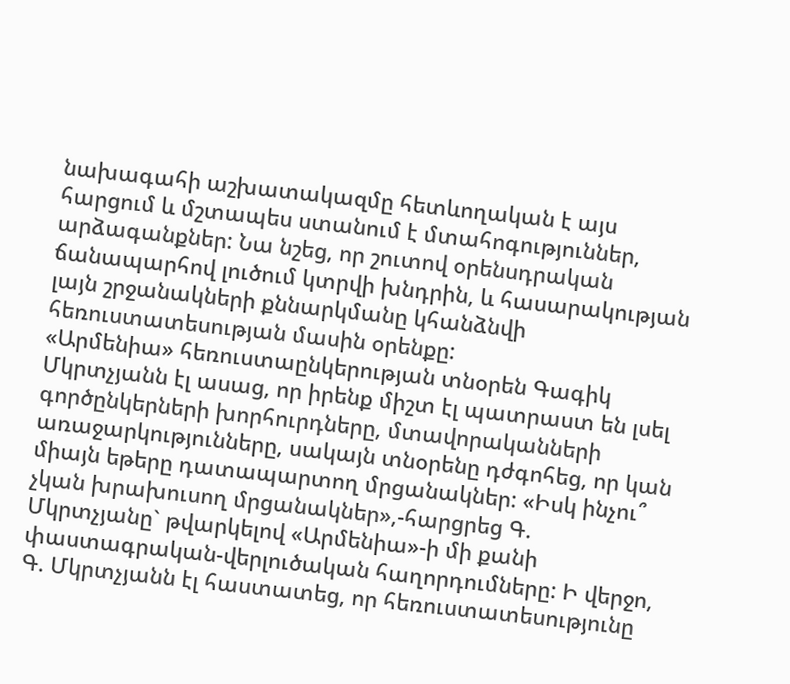նախագահի աշխատակազմը հետևողական է այս հարցում և մշտապես ստանում է մտահոգություններ, արձագանքներ: Նա նշեց, որ շուտով օրենսդրական ճանապարհով լուծում կտրվի խնդրին, և հասարակության լայն շրջանակների քննարկմանը կհանձնվի հեռուստատեսության մասին օրենքը:
«Արմենիա» հեռուստաընկերության տնօրեն Գագիկ Մկրտչյանն էլ ասաց, որ իրենք միշտ էլ պատրաստ են լսել գործընկերների խորհուրդները, մտավորականների առաջարկությունները, սակայն տնօրենը դժգոհեց, որ կան միայն եթերը դատապարտող մրցանակներ: «Իսկ ինչու՞ չկան խրախուսող մրցանակներ»,-հարցրեց Գ. Մկրտչյանը` թվարկելով «Արմենիա»-ի մի քանի փաստագրական-վերլուծական հաղորդումները: Ի վերջո, Գ. Մկրտչյանն էլ հաստատեց, որ հեռուստատեսությունը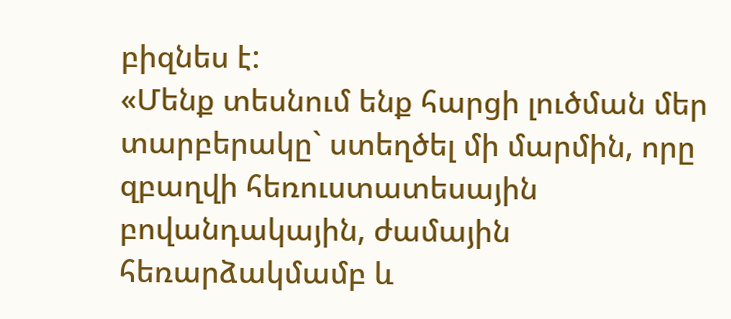բիզնես է:
«Մենք տեսնում ենք հարցի լուծման մեր տարբերակը` ստեղծել մի մարմին, որը զբաղվի հեռուստատեսային բովանդակային, ժամային հեռարձակմամբ և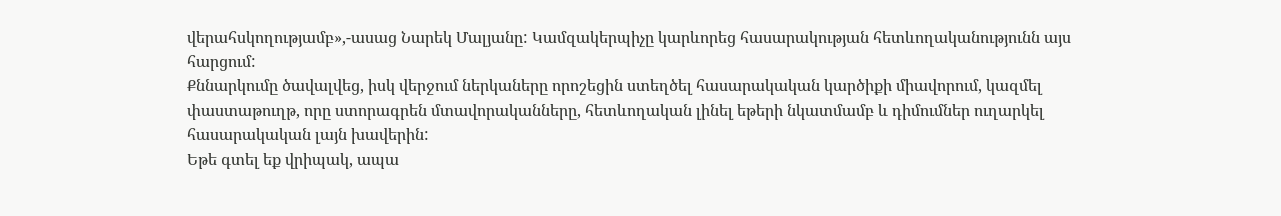վերահսկողությամբ»,-ասաց Նարեկ Մալյանը: Կամզակերպիչը կարևորեց հասարակության հետևողականությունն այս հարցում:
Քննարկումը ծավալվեց, իսկ վերջում ներկաները որոշեցին ստեղծել հասարակական կարծիքի միավորում, կազմել փաստաթուղթ, որը ստորագրեն մտավորականները, հետևողական լինել եթերի նկատմամբ և դիմումներ ուղարկել հասարակական լայն խավերին:
Եթե գտել եք վրիպակ, ապա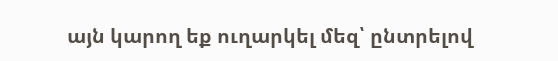այն կարող եք ուղարկել մեզ՝ ընտրելով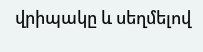վրիպակը և սեղմելով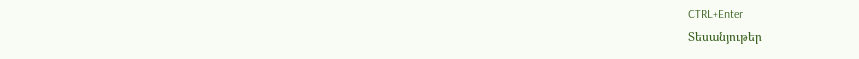CTRL+Enter
Տեսանյութեր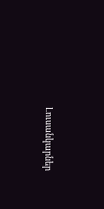Լուսանկարներ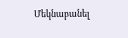Մեկնաբանել